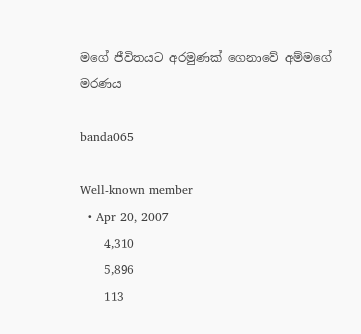මගේ ජීවිතයට අරමුණක් ගෙනාවේ අම්මගේ මරණය

banda065

Well-known member
  • Apr 20, 2007
    4,310
    5,896
    113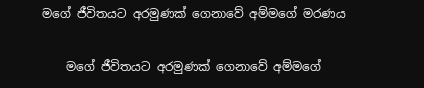මගේ ජීවිතයට අරමුණක් ගෙනාවේ අම්මගේ මරණය

    මගේ ජීවිතයට අරමුණක් ගෙනාවේ අම්මගේ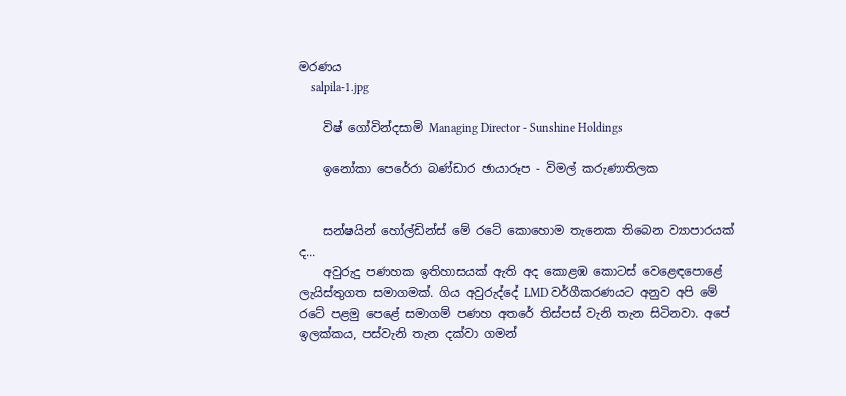මරණය
    salpila-1.jpg

    විෂ් ‍ගෝවින්දසාමි Managing Director - Sunshine Holdings

    ඉනෝකා පෙරේරා බණ්ඩාර ඡායාරූප - විමල් කරුණාතිලක


    සන්ෂයින් හෝල්ඩින්ස් මේ රටේ කොහොම තැනෙක තිබෙන ව්‍යාපාරයක් ද...
    අවුරුදු පණහක ඉතිහාසයක් ඇති අද කොළඹ කොටස් වෙළෙඳපොළේ ලැයිස්තුගත සමාගමක්. ගිය අවුරුද්දේ LMD වර්ගීකරණයට අනුව අපි මේ රටේ පළමු පෙළේ සමාගම් පණහ අතරේ තිස්පස් වැනි තැන සිටිනවා. අපේ ඉලක්කය, පස්වැනි තැන දක්වා ගමන්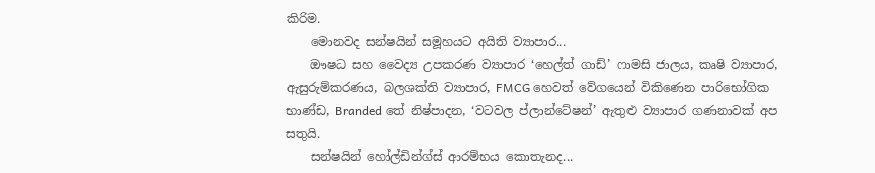කිරිම.
    මොනවද සන්ෂයින් සමූහයට අයිති ව්‍යාපාර...
    ඖෂධ සහ වෛද්‍ය උපකරණ ව්‍යාපාර ‘හෙල්ත් ගාඩ්’ ෆාමසි ජාලය, කෘෂි ව්‍යාපාර, ඇසුරුම්කරණය, බලශක්ති ව්‍යාපාර, FMCG හෙවත් වේගයෙන් විකිණෙන පාරිභෝගික භාණ්ඩ, Branded තේ නිෂ්පාදන, ‘වටවල ප්ලාන්ටේෂන්’ ඇතුළු ව්‍යාපාර ගණනාවක් අප සතුයි.
    සන්ෂයින් හෝල්ඩින්ග්ස් ආරම්භය කොතැනද...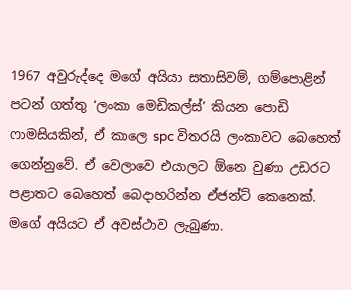1967 අවුරුද්දෙ මගේ අයියා සතාසිවම්, ගම්පොළින් පටන් ගත්තු ‘ලංකා මෙඩිකල්ස්’ කියන පොඩි ෆාමසියකින්, ඒ කාලෙ spc විතරයි ලංකාවට බෙහෙත් ගෙන්නුවේ. ඒ වෙලාවෙ එයාලට ඕනෙ වුණා උඩරට පළාතට බෙහෙත් බෙදාහරින්න ඒජන්ට් කෙනෙක්. මගේ අයියට ඒ අවස්ථාව ලැබුණා.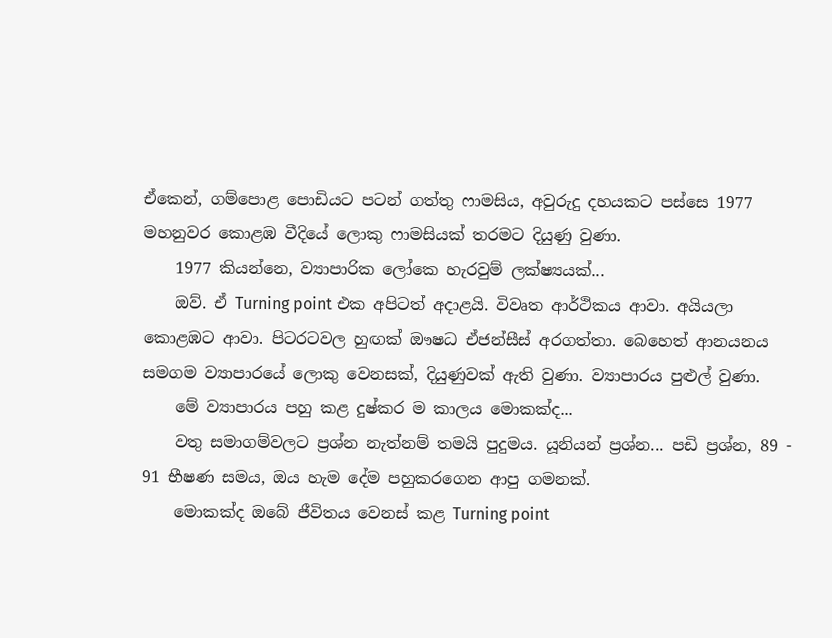ඒකෙන්, ගම්පොළ පොඩියට පටන් ගත්තු ෆාමසිය, අවුරුදු දහයකට පස්සෙ 1977 මහනුවර කොළඹ වීදියේ ලොකු ෆාමසියක් තරමට දියුණු වුණා.
    1977 කියන්නෙ, ව්‍යාපාරික ලෝකෙ හැරවුම් ලක්ෂ්‍යයක්...
    ඔව්. ඒ Turning point එක අපිටත් අදාළයි. විවෘත ආර්ථිකය ආවා. අයියලා කොළඹට ආවා. පිටරටවල හුඟක් ඖෂධ ඒජන්සීස් අරගත්තා. බෙහෙත් ආනයනය සමගම ව්‍යාපාරයේ ලොකු වෙනසක්, දියුණුවක් ඇති වුණා. ව්‍යාපාරය පුළුල් වුණා.
    මේ ව්‍යාපාරය පහු කළ දුෂ්කර ම කාලය මොකක්ද...
    වතු සමාගම්වලට ප්‍රශ්න නැත්නම් තමයි පුදුමය. යූනියන් ප්‍රශ්න... පඩි ප්‍රශ්න, 89 - 91 භීෂණ සමය, ඔය හැම දේම පහුකරගෙන ආපු ගමනක්.
    මොකක්ද ඔබේ ජීවිතය‍‍ වෙනස් කළ Turning point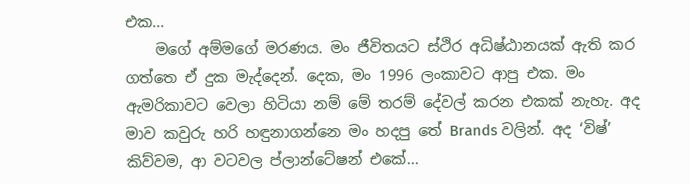එක...
    මගේ අම්මගේ මරණය. මං ජීවිතයට ස්ථිර අධිෂ්ඨානයක් ඇති කර ගත්තෙ ඒ දුක මැද්දෙන්. දෙක, මං 1996 ලංකාවට ආපු එක. මං ඇමරිකාවට වෙලා හිටියා නම් මේ තරම් දේවල් කරන එකක් නැහැ. අද මාව කවුරු හරි හඳුනාගන්නෙ මං හදපු තේ Brands වලින්. අද ‘විෂ්’ කිව්වම, ආ වටවල ප්ලාන්ටේෂන් එකේ...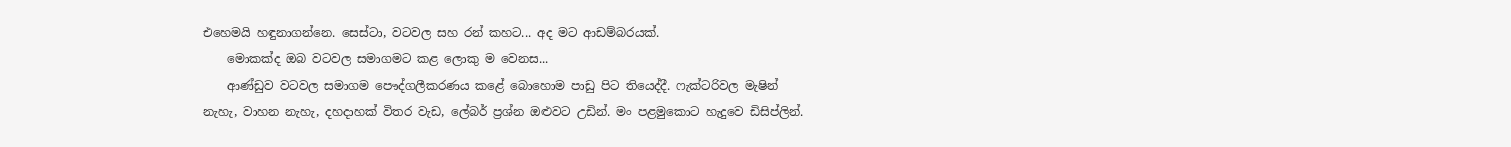එහෙමයි හඳුනාගන්නෙ. සෙස්ටා, වටවල සහ රන් කහට... අද මට ආඩම්බරයක්.
    මොකක්ද ඔබ වටවල සමාගමට කළ ලොකු ම වෙනස...
    ආණ්ඩුව වටවල සමාගම පෞද්ගලීකරණය කළේ බොහොම පාඩු පිට තියෙද්දී. ෆැක්ටරිවල මැෂින් නැහැ, වාහන නැහැ, දහදාහක් විතර වැඩ, ලේබර් ප්‍රශ්න ඔළුවට උඩින්. මං පළමුකොට හැදුවෙ ඩිසිප්ලින්.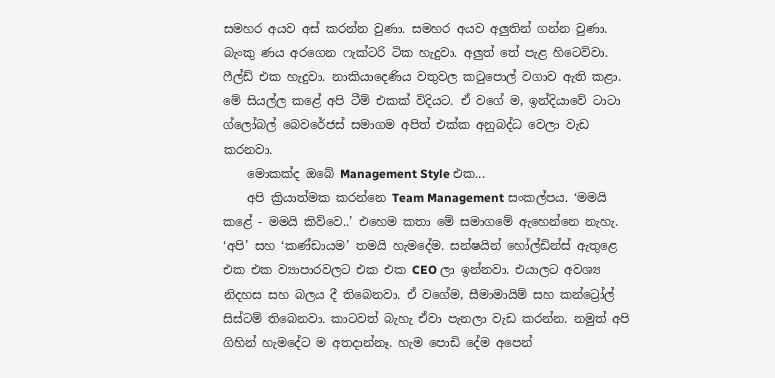සමහර අයව අස් කරන්න වුණා. සමහර අයව අලුතින් ගන්න වුණා. බැංකු ණය අරගෙන ෆැක්ටරි ටික හැදුවා. අලුත් තේ පැළ හිටෙව්වා. ෆීල්ඩ් එක හැදුවා. නාකියාදෙණිය වතුවල කටුපොල් වගාව ඇති කළා. මේ සියල්ල කළේ අපි ටීම් එකක් විදියට. ඒ වගේ ම, ඉන්දියාවේ ටාටා ග්ලෝබල් බෙවරේජස් සමාගම අපිත් එක්ක අනුබද්ධ වෙලා වැඩ කරනවා.
    මොකක්ද ඔබේ Management Style එක...
    අපි ක්‍රියාත්මක කරන්නෙ Team Management සංකල්පය. ‘මමයි කළේ - මමයි කිව්වෙ..’ එහෙම කතා මේ සමාගමේ ඇහෙන්නෙ නැහැ. ‘අපි’ සහ ‘කණ්ඩායම’ තමයි හැමදේම. සන්ෂයින් හෝල්ඩින්ස් ඇතුළෙ එක එක ව්‍යාපාරවලට එක එක CEO ලා ඉන්නවා. එයාලට අවශ්‍ය නිදහස සහ බලය දී තිබෙනවා. ඒ වගේම, සීමාමායිම් සහ කන්ට්‍රෝල් සිස්ටම් තිබෙනවා. කාටවත් බැහැ ඒවා පැනලා වැඩ කරන්න. නමුත් අපි ගිහින් හැමදේට ම අතදාන්නෑ. හැම පොඩි දේම අපෙන්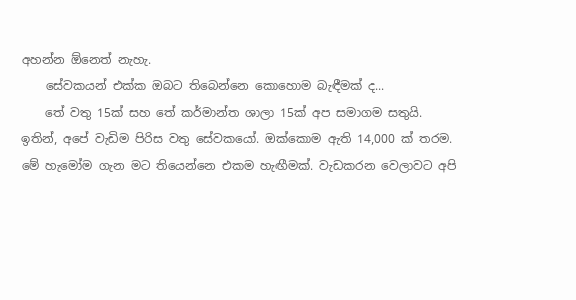අහන්න ඕනෙත් නැහැ.
    සේවකයන් එක්ක ඔබට තිබෙන්නෙ කොහොම බැඳීමක් ද...
    තේ වතු 15ක් සහ තේ කර්මාන්ත ශාලා 15ක් අප සමාගම සතුයි. ඉතින්, අපේ වැඩිම පිරිස වතු සේවකයෝ. ඔක්කොම ඇති 14,000 ක් තරම. මේ හැමෝම ගැන මට තියෙන්නෙ එකම හැඟීමක්. වැඩකරන වෙලාවට අපි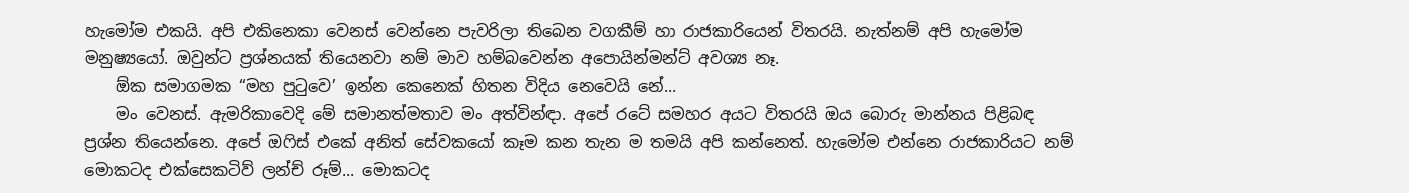හැමෝම එකයි. අපි එකිනෙකා වෙනස් වෙන්නෙ පැවරිලා තිබෙන වගකීම් හා රාජකාරියෙන් විතරයි. නැත්නම් අපි හැමෝම මනුෂ්‍යයෝ. ඔවුන්ට ප්‍රශ්නයක් ‍තියෙනවා නම් මාව හම්බවෙන්න අපොයින්මන්ට් අවශ්‍ය නෑ.
    ඕක සමාගමක “මහ පුටුවෙ’ ඉන්න කෙනෙක් හිතන විදිය නෙවෙයි නේ...
    මං වෙනස්. ඇමරිකාවෙදි මේ සමානත්මතාව මං අත්වින්ඳා. අපේ රටේ සමහර අයට විතරයි ඔය බොරු මාන්නය පිළිබඳ ප්‍රශ්න තියෙන්නෙ. අපේ ඔෆිස් එකේ අනිත් සේවකයෝ කෑම කන තැන ම තමයි අපි කන්නෙත්. හැ‍‍මෝම එන්නෙ රාජකාරියට නම් මොකටද එක්සෙකටිව් ලන්ච් රූම්... මොකටද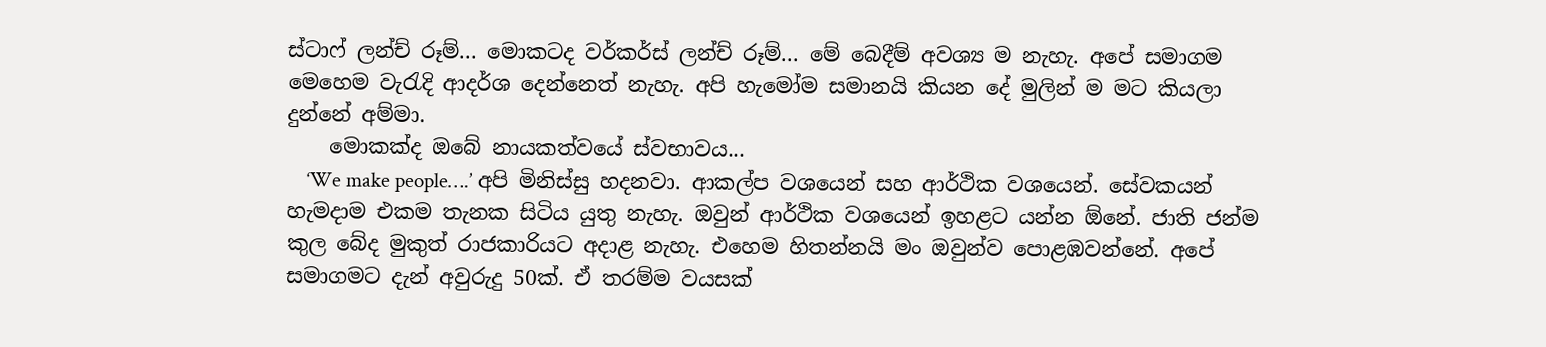ස්ටාෆ් ලන්ච් රූම්... මොකටද වර්කර්ස් ලන්ච් රූම්... මේ බෙදීම් අවශ්‍ය ම නැහැ. අපේ සමාගම මෙහෙම වැරැදි ආදර්ශ දෙන්නෙත් නැහැ. අපි හැමෝම සමානයි කියන දේ මුලින් ම මට කියලා දුන්නේ අම්මා.
    මොකක්ද ඔබේ නායකත්වයේ ස්වභාවය...
    ‘We make people….’ අපි මිනිස්සු හදනවා. ආකල්ප වශයෙන් සහ ආර්ථික වශයෙන්. සේවකයන් හැමදාම එකම තැනක සිටිය යුතු නැහැ. ඔවුන් ආර්ථික වශයෙන් ඉහළට යන්න ඕනේ. ජාති ජන්ම කුල බේද මුකුත් රාජකාරියට අදාළ නැහැ. එහෙම හිතන්නයි මං ඔවුන්ව පොළඹවන්නේ. අපේ සමාගමට දැන් අවුරුදු 50ක්. ඒ තරම්ම වයසක්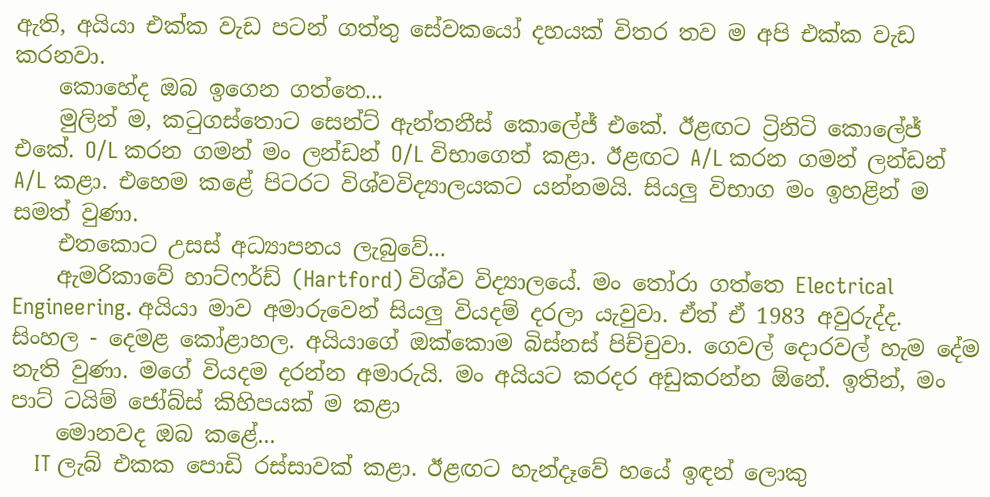ඇති, අයියා එක්ක වැඩ පටන් ගත්තු සේවකයෝ දහයක් විතර තව ම අපි එක්ක වැඩ කරනවා.
    කොහේද ඔබ ඉගෙන ගත්තෙ...
    මුලින් ම, කටුගස්තොට සෙන්ට් ඇන්තනීස් කොලේජ් එකේ. ඊළඟට ට්‍රිනිටි කොලේජ් එකේ. O/L කරන ගමන් මං ලන්ඩන් O/L විභාගෙත් කළා. ඊළඟට A/L කරන ගමන් ලන්ඩන් A/L කළා. එහෙම කළේ පිටරට විශ්වවිද්‍යාලයකට යන්නමයි. සියලු විභාග මං ඉහළින් ම සමත් වුණා.
    එත‍කොට උසස් අධ්‍යාපනය ලැබුවේ...
    ඇමරිකාවේ හාට්ෆර්ඩ් (Hartford) විශ්ව විද්‍යාලයේ. මං තෝරා ගත්තෙ Electrical Engineering. අයියා මාව අමාරුවෙන් සියලු වියදම් දරලා යැවුවා. ඒත් ඒ 1983 අවුරුද්ද. සිංහල - දෙමළ කෝළාහල. අයියාගේ ඔක්කොම බිස්නස් පිච්චුවා. ගෙවල් දොරවල් හැම දේම නැති වුණා. මගේ වියදම දරන්න අමාරුයි. මං අයියට කරදර අඩුකරන්න ඕනේ. ඉතින්, මං පාට් ටයිම් ජෝබ්ස් කිහිපයක් ම කළා
    මොනවද ඔබ කළේ...
    IT ලැබ් එකක පොඩි රස්සාවක් කළා. ඊළඟට හැන්දෑවේ හයේ ඉඳන් ලොකු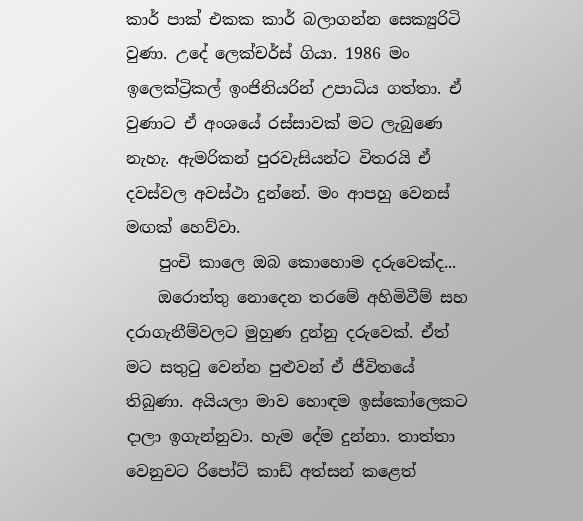කාර් පාක් එකක කාර් බලාගන්න සෙක්‍යුරිටි වුණා. උදේ ලෙක්චර්ස් ගියා. 1986 මං ඉලෙක්ට්‍රිකල් ඉංජිනියරින් උපාධිය ගත්තා. ඒ වුණාට ඒ අංශයේ රස්සාවක් මට ලැබුණෙ නැහැ. ඇමරිකන් පුරවැසියන්ට විතරයි ඒ දවස්වල අවස්ථා දුන්නේ. මං ආපහු වෙනස් මඟක් හෙව්වා.
    පුංචි කාලෙ ඔබ කොහොම දරුවෙක්ද...
    ඔරොත්තු නොදෙන තරමේ අහිමිවීම් සහ දරාගැනීම්වලට මුහුණ දුන්නු දරුවෙක්. ඒත් මට සතුටු වෙන්න පුළුවන් ඒ ජීවිතයේ තිබුණා. අයියලා මාව හොඳම ඉස්කෝලෙකට දාලා ඉගැන්නුවා. හැම දේම දුන්නා. තාත්තා වෙනුවට රිපෝට් කාඩ් අත්සන් කළෙත්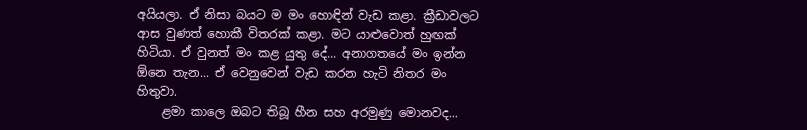අයියලා. ඒ නිසා බයට ම මං හොඳින් වැඩ කළා. ක්‍රීඩාවලට ආස වුණත් හොකී විතරක් කළා. මට යාළුවොත් හුඟක් හිටියා. ඒ වුනත් මං කළ යුතු දේ... අනාගතයේ මං ඉන්න ඕනෙ තැන... ඒ වෙනුවෙන් වැඩ කරන හැටි නිතර මං හිතුවා.
    ළමා කාලෙ ඔබට තිබූ හීන සහ අරමුණු මොනවද...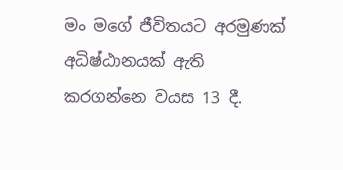මං මගේ ජීවිතයට අරමුණක් අධිෂ්ඨානයක් ඇති කරගන්නෙ වයස 13 දී.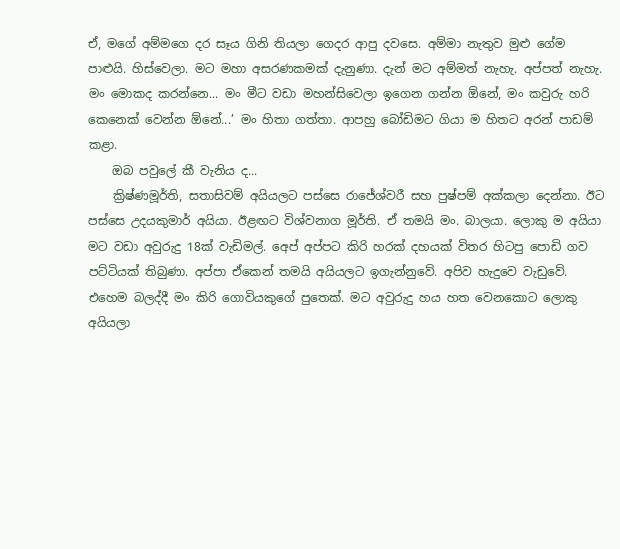ඒ, මගේ අම්මගෙ දර සෑය ගිනි තියලා ගෙදර ආපු දවසෙ. අම්මා නැතුව මුළු ගේම පාළුයි. හිස්වෙලා. මට මහා අසරණකමක් දැනුණා. දැන් මට අම්මත් නැහැ. අප්පත් නැහැ. මං මොකද කරන්නෙ... මං මීට වඩා මහන්සිවෙලා ඉගෙන ගන්න ඕනේ, මං කවුරු හරි කෙනෙක් වෙන්න ඕනේ...’ මං හිතා ගත්තා. ආපහු බෝඩිමට ගියා ම හිතට අරන් පාඩම් කළා.
    ඔබ පවුලේ කී වැනිය ද...
    ක්‍රිෂ්ණමූර්ති, සතාසිවම් අයියලට පස්සෙ රාජේශ්වරී සහ පුෂ්පම් අක්කලා දෙන්නා. ඊට පස්සෙ උදයකුමාර් අයියා. ඊළඟට විශ්වනාග මූර්ති. ඒ තමයි මං. බාලයා. ලොකු ම අයියා මට වඩා අවුරුදු 18ක් වැඩිමල්. අ‍ෙප් අප්පට කිරි හරක් දහයක් විතර හිටපු පොඩි ගව පට්ටියක් තිබුණා. අප්පා ඒකෙන් තමයි අයියලට ඉගැන්නුවේ. අපිව හැදුවෙ වැඩුවේ. එහෙම බලද්දී මං කිරි ගොවියකුගේ පුතෙක්. මට අවුරුදු හය හත වෙනකොට ලොකු අයියලා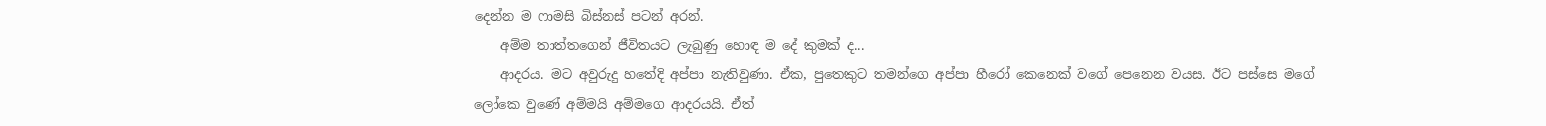දෙන්න ම ෆාමසි බිස්නස් පටන් අරන්.
    අම්ම තාත්තගෙන් ජීවිතයට ලැබුණු හොඳ ම දේ කුමක් ද...
    ආදරය. මට අවුරුදු හතේදි අප්පා නැතිවුණා. ඒක, පුතෙකුට තමන්ගෙ අප්පා හීරෝ කෙනෙක් වගේ පෙනෙන වයස. ඊට පස්සෙ මගේ ලෝකෙ වුණේ අම්මයි අම්මගෙ ආදරයයි. ඒත්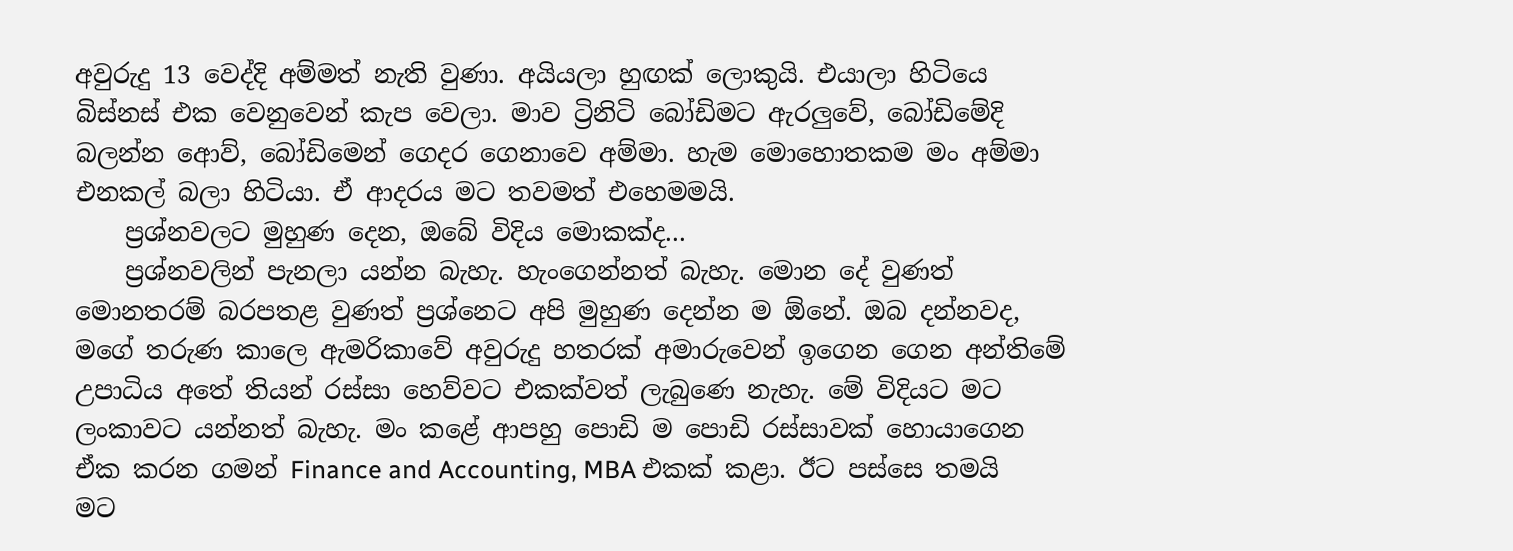අවුරුදු 13 වෙද්දි අම්මත් නැති වුණා. අයියලා හුඟක් ලොකුයි. එයාලා හිටියෙ බිස්නස් එක වෙනුවෙන් කැප වෙලා. මාව ට්‍රිනිටි බෝඩිමට ඇරලුවේ, බෝඩිමේදි බලන්න ආ‍ෙව්, බෝඩිමෙන් ගෙදර ගෙනාවෙ අම්මා. හැම මොහොතකම මං අම්මා එනකල් බලා හිටියා. ඒ ආදරය මට තවමත් එහෙමමයි.
    ප්‍රශ්නවලට මුහුණ දෙන, ඔබේ විදිය මොකක්ද...
    ප්‍රශ්නවලින් පැනලා යන්න බැහැ. හැංගෙන්නත් බැහැ. මොන දේ වුණත් මොනතරම් බරපතළ වුණත් ප්‍රශ්නෙට අපි මුහුණ දෙන්න ම ඕනේ. ඔබ දන්නවද, මගේ තරුණ කාලෙ ඇමරිකාවේ අවුරුදු හතරක් අමාරුවෙන් ඉගෙන ගෙන අන්තිමේ උපාධිය අතේ තියන් රස්සා හෙව්වට එකක්වත් ලැබුණෙ නැහැ. මේ විදියට මට ලංකාවට යන්නත් බැහැ. මං කළේ ආපහු පොඩි ම පොඩි රස්සාවක් හොයාගෙන ඒක කරන ගමන් Finance and Accounting, MBA එකක් කළා. ඊට පස්සෙ තමයි මට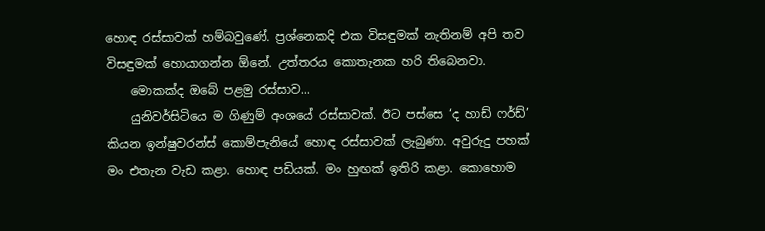හොඳ රස්සාවක් හම්බවුණේ. ප්‍රශ්නෙකදි එක විසඳුමක් නැතිනම් අපි තව විසඳුමක් හොයාගන්න ඕනේ. උත්තරය කොතැනක හරි තිබෙනවා.
    මොකක්ද ඔබේ පළමු රස්සාව...
    යුනිවර්සිටියෙ ම ගිණුම් අංශයේ රස්සාවක්. ඊට පස්සෙ ‘ද හාඩ් ෆර්ඩ්’ කියන ඉන්ෂුවරන්ස් කොම්පැනියේ හොඳ රස්සාවක් ලැබුණා. අවුරුදු පහක් මං එතැන වැඩ කළා. හොඳ පඩියක්. මං හුඟක් ඉතිරි කළා. කොහොම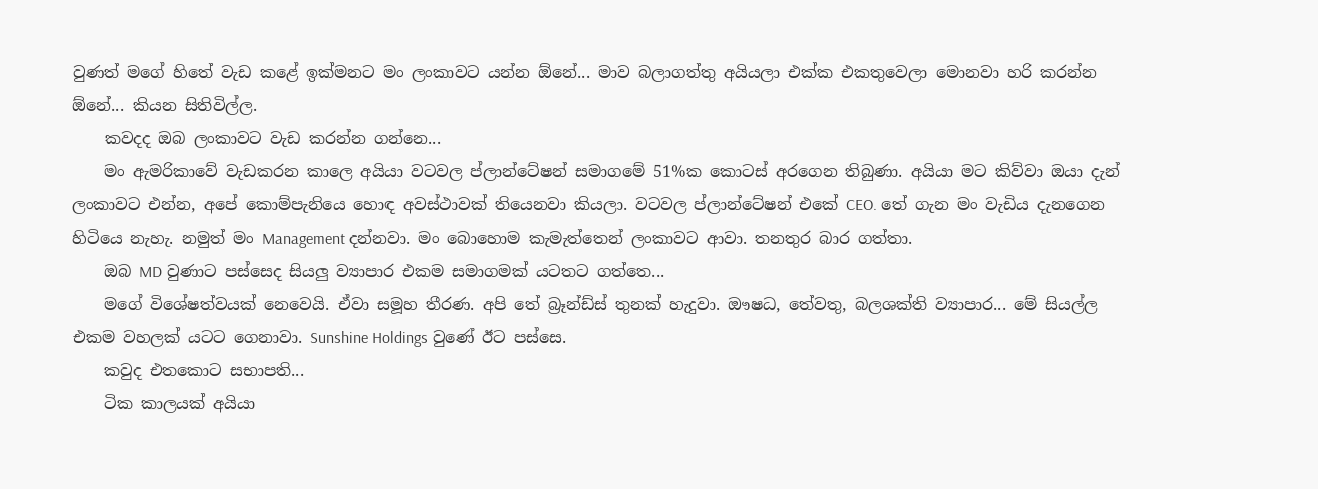වුණත් මගේ හිතේ වැඩ කළේ ඉක්මනට මං ලංකාවට යන්න ඕනේ... මාව බලාගත්තු අයියලා එක්ක එකතුවෙලා මොනවා හරි කරන්න ඕනේ... කියන සිතිවිල්ල.
    කවදද ඔබ ලංකාවට වැඩ කරන්න ගන්නෙ...
    මං ඇමරිකාවේ වැඩකරන කාලෙ අයියා වටවල ප්ලාන්ටේෂන් සමාගමේ 51%ක කොටස් අරගෙන තිබුණා. අයියා මට කිව්වා ඔයා දැන් ලංකාවට එන්න, අපේ කොම්පැනියෙ හොඳ අවස්ථාවක් තියෙනවා කියලා. වටවල ප්ලාන්ටේෂන් එකේ CEO. තේ ගැන මං වැඩිය දැනගෙන හිටියෙ නැහැ. නමුත් මං Management දන්නවා. මං බොහොම කැමැත්තෙන් ලංකාවට ආවා. තනතුර බාර ගත්තා.
    ඔබ MD වුණාට පස්සෙද සියලු ව්‍යාපාර එකම සමාගමක් යටතට ගත්තෙ...
    මගේ විශේෂත්වයක් නෙවෙයි. ඒවා සමූහ තීරණ. අපි තේ බ්‍රෑන්ඩ්ස් තුනක් හැදුවා. ඖෂධ, තේවතු, බලශක්ති ව්‍යාපාර... මේ සියල්ල එකම වහලක් යටට ගෙනාවා. Sunshine Holdings වුණේ ඊට පස්සෙ.
    කවුද එතකොට සභාපති...
    ටික කාලයක් අයියා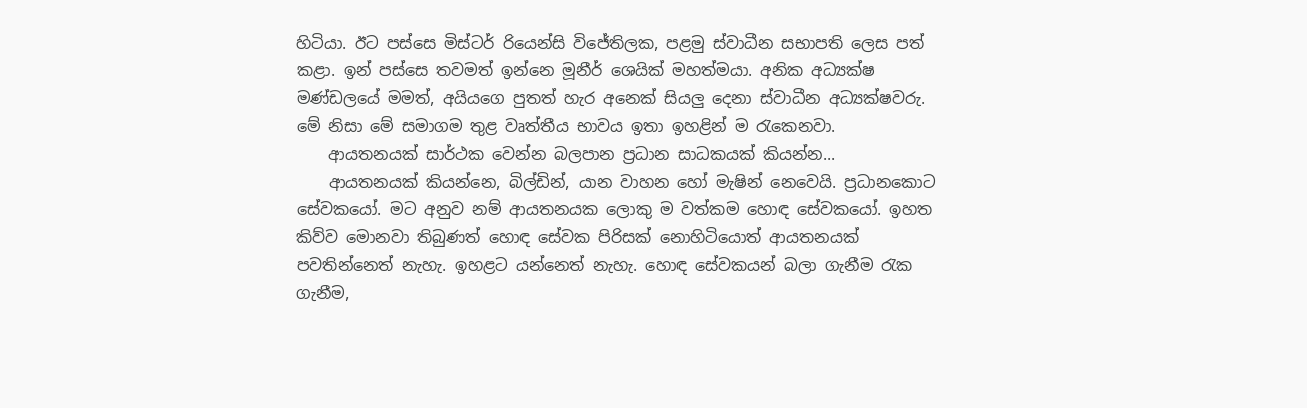හිටියා. ඊට පස්සෙ මිස්ටර් රියෙන්සි විජේතිලක, පළමු ස්වාධීන සභාපති ලෙස පත් කළා. ඉන් පස්සෙ තවමත් ඉන්නෙ මූනීර් ශෙයික් මහත්මයා. අනික අධ්‍යක්ෂ මණ්ඩලයේ මමත්, අයියගෙ පුතත් හැර අනෙක් සියලු දෙනා ස්වාධීන අධ්‍යක්ෂවරු. මේ නිසා මේ සමාගම තුළ වෘත්තීය භාවය ඉතා ඉහළින් ම රැකෙනවා.
    ආයතනයක් සාර්ථක වෙන්න බලපාන ප්‍රධාන සාධකයක් කියන්න...
    ආයතනයක් කියන්නෙ, බිල්ඩින්, යාන වාහන හෝ මැෂින් නෙවෙයි. ප්‍රධානකොට සේවකයෝ. මට අනුව නම් ආයතනයක ලොකු ම වත්කම හොඳ සේවකයෝ. ඉහත කිව්ව මොනවා තිබුණත් හොඳ සේවක පිරිසක් නොහිටියොත් ආයතනයක් පවතින්නෙත් නැහැ. ඉහළට යන්නෙත් නැහැ. හොඳ සේවකයන් බලා ගැනීම රැක ගැනීම,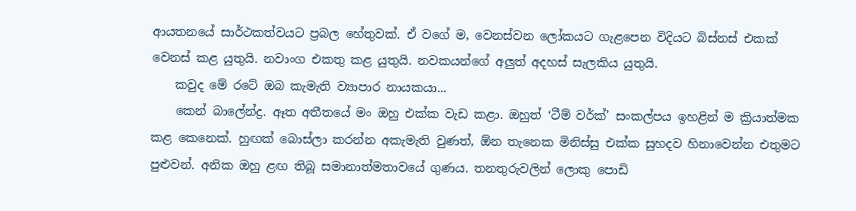ආයතනයේ සාර්ථකත්වයට ප්‍රබල ‍හේතුවක්. ඒ වගේ ම, වෙනස්වන ලෝකයට ගැළපෙන විදියට බිස්නස් එකක් වෙනස් කළ යුතුයි. නවාංග එකතු කළ යුතුයි. නවකයන්ගේ අලුත් අදහස් සැලකිය යුතුයි.
    කවුද මේ රටේ ඔබ කැමැති ව්‍යාපාර නායකයා...
    කෙන් බාලේන්ද්‍ර. ඈත අතීතයේ මං ඔහු එක්ක වැඩ කළා. ඔහුත් ‘ටීම් වර්ක්’ සංකල්පය ඉහළින් ම ක්‍රියාත්මක කළ කෙනෙක්. හුඟක් බොස්ලා කරන්න අකැමැති වුණත්, ඕන තැනෙක මිනිස්සු එක්ක සුහදව හිනාවෙන්න එතුමට පුළුවන්. අනික ඔහු ළඟ තිබූ සමානාත්මතාවයේ ගුණය. තනතුරුවලින් ලොකු පොඩි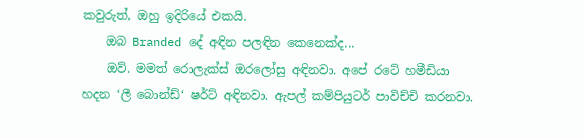කවුරුත්, ඔහු ඉදිරියේ එකයි.
    ඔබ Branded දේ අඳින පලඳින කෙනෙක්ද...
    ඔව්. මමත් රොලැක්ස් ඔරලෝසු අඳිනවා. අපේ රටේ හමීඩියා හදන ‘ලී බොන්ඩ්‘ ෂර්ට් අඳිනවා. ඇපල් කම්පියුටර් පාවිච්චි කරනවා.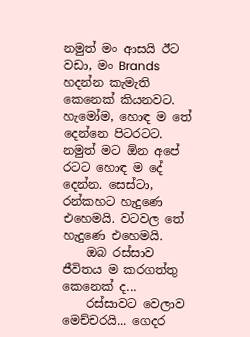නමුත් මං ආසයි ඊට වඩා, මං Brands හදන්න කැමැති කෙනෙක් කියනවට. හැමෝම, හොඳ ම තේ දෙන්නෙ පිටරටට. නමුත් මට ඕන අපේ රටට හොඳ ම දේ දෙන්න. සෙස්ටා, රන්කහට හැදුණෙ එහෙමයි. වටවල තේ හැදුණෙ එහෙමයි.
    ඔබ රස්සාව ජීවිතය ම කරගත්තු කෙනෙක් ද...
    රස්සාවට වෙලාව මෙච්චරයි... ගෙදර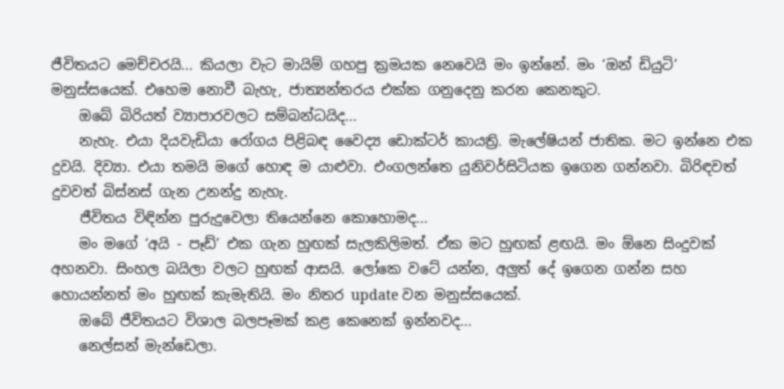ජීවිතයට මෙච්චරයි... කියලා වැට මායිම් ගහපු ක්‍රමයක නෙවෙයි මං ඉන්නේ. මං ‘ඔන් ඩියුටි’ මනුස්සයෙක්. එහෙම නොවී බැහැ, ජාත්‍යන්තරය එක්ක ගනුදෙනු කරන කෙනකුට.
    ඔබේ බිරියත් ව්‍යාපාරවලට සම්බන්ධයිද...
    නැහැ. එයා දියවැඩියා රෝගය පිළිබඳ වෛද්‍ය ඩොක්ටර් කායත්‍රි. මැලේෂියන් ජාතික. මට ඉන්නෙ එක දුවයි. දිව්‍යා. එයා තමයි මගේ හොඳ ම යාළුවා. එංගලන්තෙ යුනිවර්සිටියක ඉගෙන ගන්නවා. බිරිඳවත් දුවවත් බිස්නස් ගැන උනන්දු නැහැ.
    ජීවිතය විඳින්න පුරුදුවෙලා තියෙන්නෙ කොහොමද...
    මං මගේ ‘අයි - පෑඩ්’ එක ගැන හුඟක් සැලකිලිමත්. ඒක මට හුඟක් ළඟයි. මං ඕනෙ සිංදුවක් අහනවා. සිංහල බයිලා වලට හුඟක් ආසයි. ලෝකෙ වටේ යන්න, අලුත් දේ ඉගෙන ගන්න සහ හොයන්නත් මං හුඟක් කැමැතියි. මං නිතර update වන මනුස්සයෙක්.
    ඔබේ ජීවිතයට විශාල බලපෑමක් කළ කෙනෙක් ඉන්නවද...
    නෙල්සන් මැන්ඩෙලා.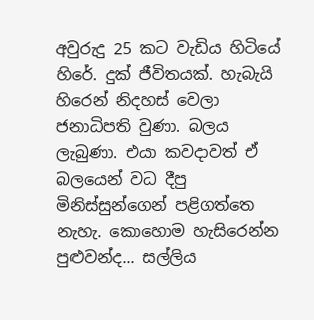අවුරුදු 25 කට වැඩිය හිටියේ හිරේ. දුක් ජීවිතයක්. හැබැයි හිරෙන් නිදහස් වෙලා ජනාධිපති වුණා. බලය ලැබුණා. එයා කවදාවත් ඒ බලයෙන් වධ දීපු මිනිස්සුන්ගෙන් පළිගත්තෙ නැහැ. කොහොම හැසිරෙන්න පුළුවන්ද... සල්ලිය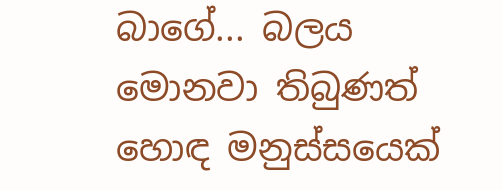බාගේ... බලය මොනවා තිබුණත් හොඳ මනුස්සයෙක්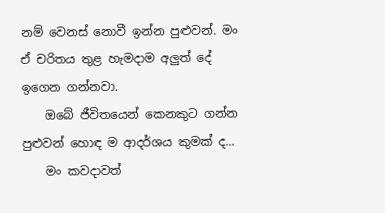නම් වෙනස් නොවී ඉන්න පුළුවන්. මං ඒ චරිතය තුළ හැමදාම අලුත් දේ ඉගෙන ගන්නවා.
    ඔබේ ජීවිතයෙන් කෙනකුට ගන්න පුළුවන් හොඳ ම ආදර්ශය කුමක් ද...
    මං කවදාවත්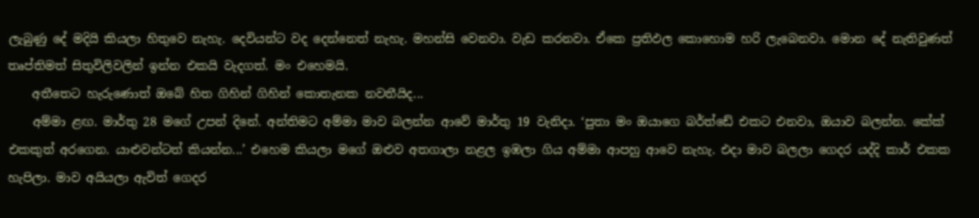ලැබුණු දේ මදියි කියලා හිතුවෙ නැහැ. දෙවියන්ට වද දෙන්නෙත් නැහැ. මහන්සි වෙනවා. වැඩ කරනවා. ඒකෙ ප්‍රතිඵල කොහොම හරි ලැබෙනවා. මොන දේ නැතිවුණත් තෘප්තිමත් සිතුවිලිවලින් ඉන්න එකයි වැදගත්. මං එහෙමයි.
    අතීතෙට හැරුණොත් ඔබේ හිත ගිහින් ගිහින් කොතැනක නවතීයිද...
    අම්මා ළඟ. මාර්තු 28 මගේ උපන් දිනේ. අන්තිමට අම්මා මාව බලන්න ආවේ මාර්තු 19 වැනිදා. ‘පුතා මං ඔයාගෙ බර්ත්ඩේ එකට එනවා, ඔයාව බලන්න. කේක් එකකුත් අරගෙන. යාළුවන්ටත් කියන්න...’ එහෙම කියලා මගේ ඔළුව අතගාලා නළල ඉඹලා ගිය අම්මා ආපහු ආවෙ නැහැ. එදා මාව බලලා ගෙදර යද්දි කාර් එකක හැපිලා. මාව අයියලා ඇවිත් ගෙදර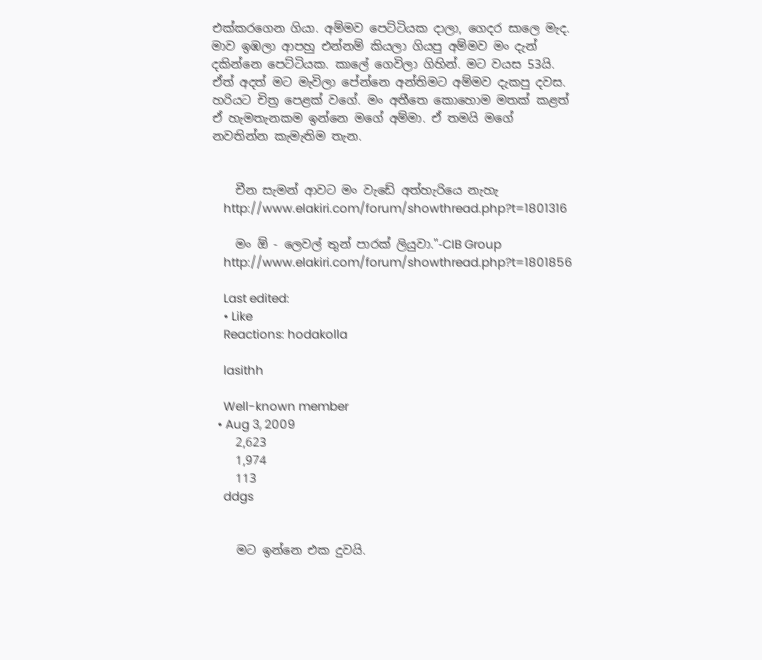එක්කරගෙන ගියා. අම්මව පෙට්ටියක දාලා, ගෙදර සාලෙ මැද. මාව ඉඹලා ආපහු එන්නම් කියලා ගියපු අම්මව මං දැන් දකින්නෙ පෙට්ටියක. කාලේ ගෙවිලා ගිහින්. මට වයස 53යි. ඒත් අදත් මට මැවිලා පේන්නෙ අන්තිමට අම්මව දැකපු දවස. හරියට චිත්‍ර පෙළක් වගේ. මං අතීතෙ කොහොම මතක් කළත් ඒ හැමතැනකම ඉන්නෙ මගේ අම්මා. ඒ තමයි මගේ නවතින්න කැමැතිම තැන.


    චීන සැමන් ආවට මං වැඩේ අත්හැරියෙ නැහැ
    http://www.elakiri.com/forum/showthread.php?t=1801316

    මං ඕ - ලෙවල් තුන් පාරක් ලියුවා."-CIB Group
    http://www.elakiri.com/forum/showthread.php?t=1801856

    Last edited:
    • Like
    Reactions: hodakolla

    lasithh

    Well-known member
  • Aug 3, 2009
    2,623
    1,974
    113
    ddgs


    මට ඉන්නෙ එක දුවයි.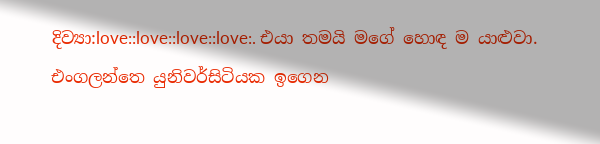දිව්‍යා:love::love::love::love:. එයා තමයි මගේ හොඳ ම යාළුවා. එංගලන්තෙ යුනිවර්සිටියක ඉගෙන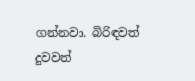ගන්නවා. බිරිඳවත් දුවවත්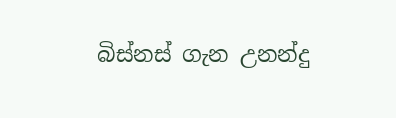බිස්නස් ගැන උනන්දු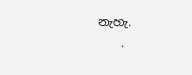නැහැ.
    .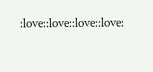:love::love::love::love: